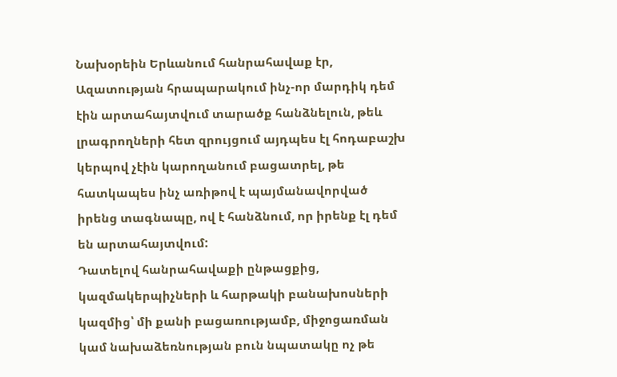Նախօրեին Երևանում հանրահավաք էր, Ազատության հրապարակում ինչ-որ մարդիկ դեմ էին արտահայտվում տարածք հանձնելուն, թեև լրագրողների հետ զրույցում այդպես էլ հոդաբաշխ կերպով չէին կարողանում բացատրել, թե հատկապես ինչ առիթով է պայմանավորված իրենց տագնապը, ով է հանձնում, որ իրենք էլ դեմ են արտահայտվում:
Դատելով հանրահավաքի ընթացքից, կազմակերպիչների և հարթակի բանախոսների կազմից՝ մի քանի բացառությամբ, միջոցառման կամ նախաձեռնության բուն նպատակը ոչ թե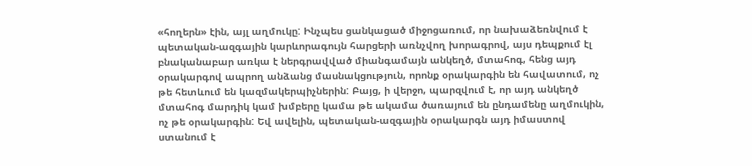«հողերն» էին, այլ աղմուկը: Ինչպես ցանկացած միջոցառում, որ նախաձեռնվում է պետական-ազգային կարևորագույն հարցերի առնչվող խորագրով, այս դեպքում էլ բնականաբար առկա է ներգրավված միանգամայն անկեղծ, մտահոգ, հենց այդ օրակարգով ապրող անձանց մասնակցություն, որոնք օրակարգին են հավատում, ոչ թե հետևում են կազմակերպիչներին: Բայց, ի վերջո, պարզվում է, որ այդ անկեղծ մտահոգ մարդիկ կամ խմբերը կամա թե ակամա ծառայում են ընդամենը աղմուկին, ոչ թե օրակարգին: Եվ ավելին, պետական-ազգային օրակարգն այդ իմաստով ստանում է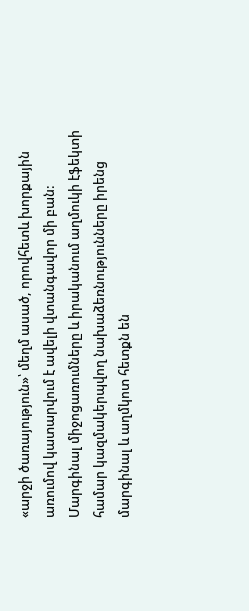«արջի ծառայություն»՝ մեղմ ասած, որովհետև խորքային առումով կատարվում է ավելի վտանգավոր մի բան:
Մարգինալ միջոցառումները և իրականում աղմուկի էֆեկտի համար կազմակերպվող նախաձեռնությունները իրենց մարգինալ և աղմկոտ հետքն են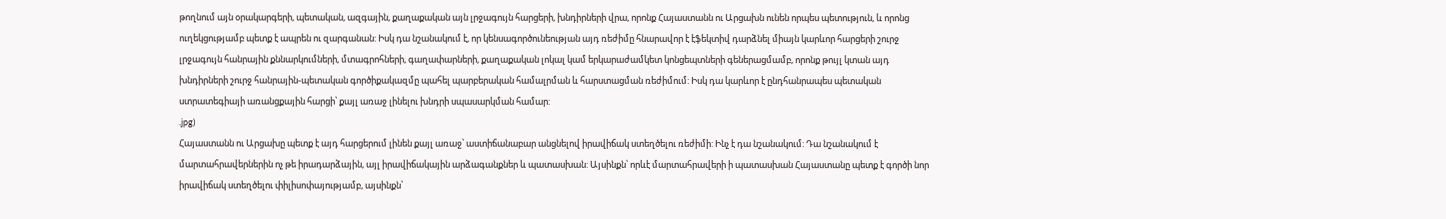թողնում այն օրակարգերի, պետական, ազգային, քաղաքական այն լրջագույն հարցերի, խնդիրների վրա, որոնք Հայաստանն ու Արցախն ունեն որպես պետություն, և որոնց ուղեկցությամբ պետք է ապրեն ու զարգանան: Իսկ դա նշանակում է, որ կենսագործունեության այդ ռեժիմը հնարավոր է էֆեկտիվ դարձնել միայն կարևոր հարցերի շուրջ լրջագույն հանրային քննարկումների, մտագրոհների, գաղափարների, քաղաքական լոկալ կամ երկարաժամկետ կոնցեպտների գեներացմամբ, որոնք թույլ կտան այդ խնդիրների շուրջ հանրային-պետական գործիքակազմը պահել պարբերական համալրման և հարստացման ռեժիմում: Իսկ դա կարևոր է ընդհանրապես պետական ստրատեգիայի առանցքային հարցի՝ քայլ առաջ լինելու խնդրի սպասարկման համար:
.jpg)
Հայաստանն ու Արցախը պետք է այդ հարցերում լինեն քայլ առաջ՝ աստիճանաբար անցնելով իրավիճակ ստեղծելու ռեժիմի: Ինչ է դա նշանակում: Դա նշանակում է մարտահրավերներին ոչ թե իրադարձային, այլ իրավիճակային արձագանքներ և պատասխան: Այսինքն՝ որևէ մարտահրավերի ի պատասխան Հայաստանը պետք է գործի նոր իրավիճակ ստեղծելու փիլիսոփայությամբ, այսինքն՝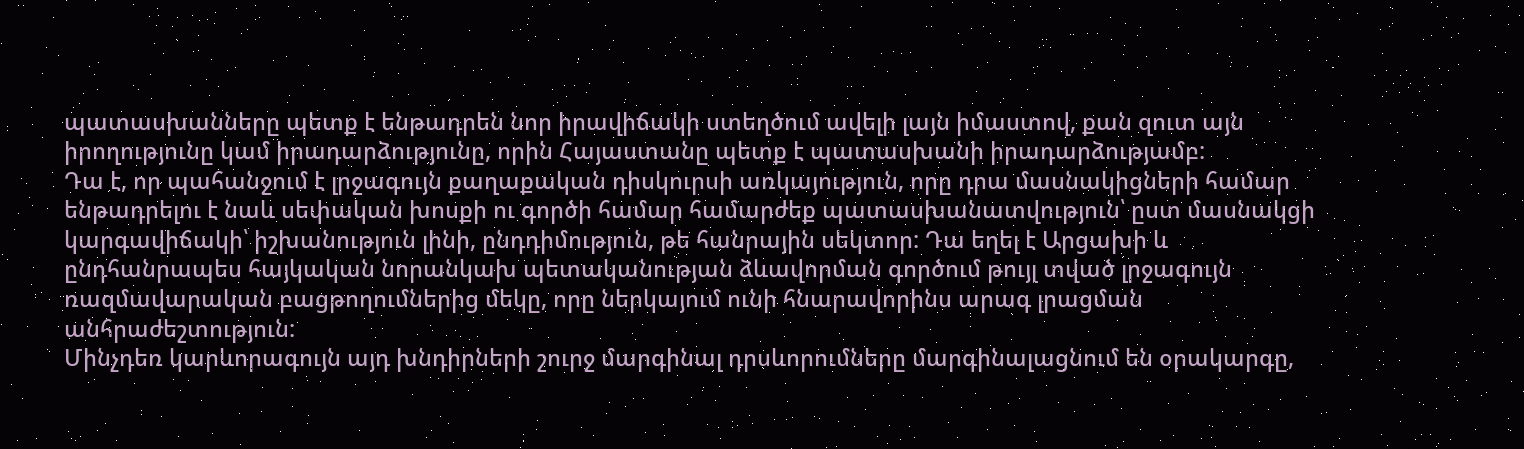պատասխանները պետք է ենթադրեն նոր իրավիճակի ստեղծում ավելի լայն իմաստով, քան զուտ այն իրողությունը կամ իրադարձությունը, որին Հայաստանը պետք է պատասխանի իրադարձությամբ:
Դա է, որ պահանջում է լրջագույն քաղաքական դիսկուրսի առկայություն, որը դրա մասնակիցների համար ենթադրելու է նաև սեփական խոսքի ու գործի համար համարժեք պատասխանատվություն՝ ըստ մասնակցի կարգավիճակի՝ իշխանություն լինի, ընդդիմություն, թե հանրային սեկտոր: Դա եղել է Արցախի և ընդհանրապես հայկական նորանկախ պետականության ձևավորման գործում թույլ տված լրջագույն ռազմավարական բացթողումներից մեկը, որը ներկայում ունի հնարավորինս արագ լրացման անհրաժեշտություն:
Մինչդեռ կարևորագույն այդ խնդիրների շուրջ մարգինալ դրսևորումները մարգինալացնում են օրակարգը,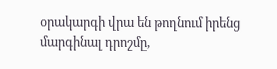օրակարգի վրա են թողնում իրենց մարգինալ դրոշմը,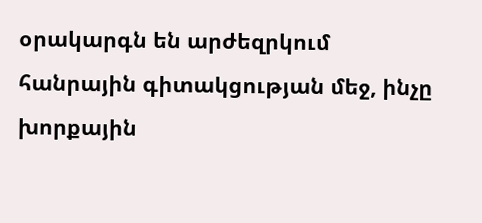օրակարգն են արժեզրկում հանրային գիտակցության մեջ, ինչը խորքային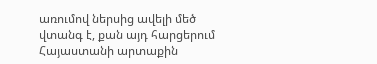առումով ներսից ավելի մեծ վտանգ է, քան այդ հարցերում Հայաստանի արտաքին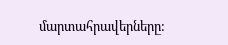մարտահրավերները: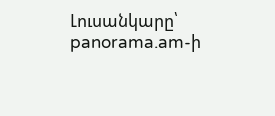Լուսանկարը՝ panorama.am-ի